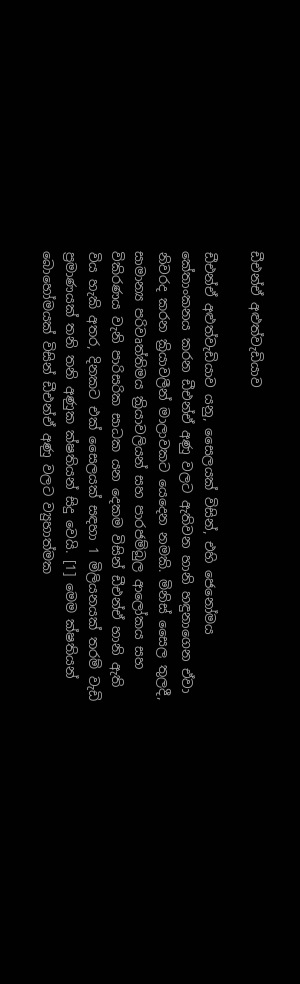ඩීඑන්ඒ අළුත්වැඩියාව

ඩීඑන්ඒ අළුත්වැඩියාව යනු, සෛලයක් විසින්, එහි ජෙනෝමය කේතාංකනය කරන ඩීඑන්ඒ අණු වලට ඇතිවන හානි හඳුනාගෙන ඒවා නිවරද කරන ක්‍රියාවලීන් මාලාවකට යෙදෙන නමකි. මිනිස් සෛල තුලදී, සාමාන්‍ය පරිවෘත්තිමය ක්‍රියාවලියන් සහ පාරජම්බුල ආලෝකය සහ විකිරණය වැනි පාරිසරික සාධක යන දෙකම විසින් ඩීඑන්ඒ හානි ඇති විය හැකි අතර, දිනකට එක් සෛලයක් සඳහා 1 මිලියනයක් තරම් වැඩි ප්‍රමාණයක් තනි තනි අණුක ක්ෂතියන් සිදු වෙයි. [1] මෙම ක්ෂතියන් බොහෝමයක් විසින් ඩීඑන්ඒ අණු වලට ව්‍යුහාත්මක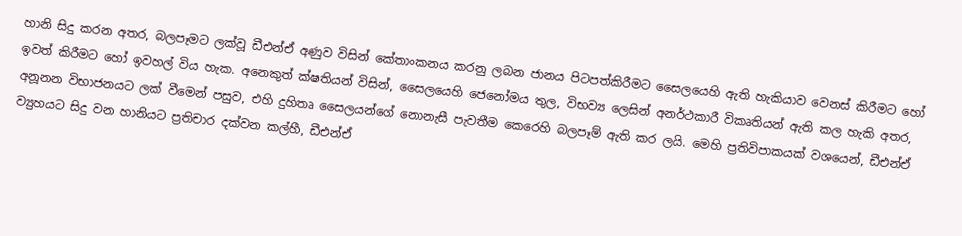හානි සිදු කරන අතර, බලපෑමට ලක්වූ ඩීඑන්ඒ අණුව විසින් කේතාංකනය කරනු ලබන ජානය පිටපත්කිරීමට සෛලයෙහි ඇති හැකියාව වෙනස් කිරීමට හෝ ඉවත් කිරීමට හෝ ඉවහල් විය හැක. අනෙකුත් ක්ෂතියන් විසින්, සෛලයෙහි ජෙනෝමය තුල, විභව්‍ය ලෙසින් අනර්ථකාරී විකෘතියන් ඇති කල හැකි අතර, අනූනන විභාජනයට ලක් වීමෙන් පසුව, එහි දුහිතෘ සෛලයන්ගේ නොනැසී පැවතීම කෙරෙහි බලපෑම් ඇති කර ලයි. මෙහි ප්‍රතිවිපාකයක් වශයෙන්, ඩීඑන්ඒ ව්‍යුහයට සිදු වන හානියට ප්‍රතිචාර දක්වන කල්හී, ඩීඑන්ඒ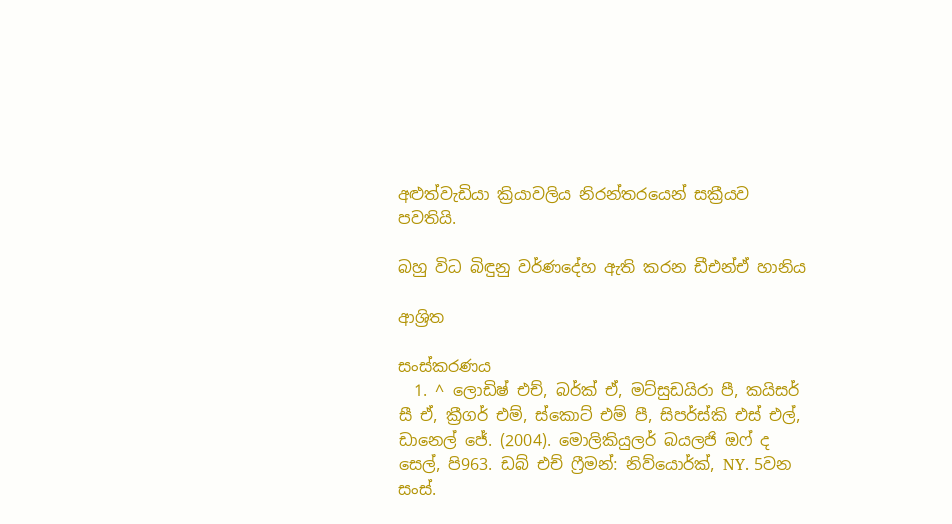අළුත්වැඩියා ක්‍රියාවලිය නිරන්තරයෙන් සක්‍රීයව පවතියි.

බහු විධ බිඳුනු වර්ණදේහ ඇති කරන ඩීඑන්ඒ හානිය

ආශ්‍රිත

සංස්කරණය
  1. ^ ලොඩිෂ් එච්, බර්ක් ඒ, මට්සුඩයිරා පී, කයිසර් සී ඒ, ක්‍රීගර් එම්, ස්කොට් එම් පී, සිපර්ස්කි එස් එල්, ඩානෙල් ජේ. (2004). මොලිකියුලර් බයලජි ඔෆ් ද සෙල්, පි963. ඩබ් එච් ෆ්‍රීමන්: නිව්යොර්ක්, NY. 5වන සංස්.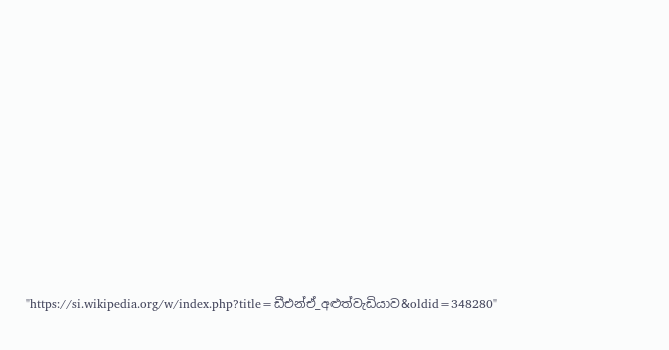"https://si.wikipedia.org/w/index.php?title=ඩීඑන්ඒ_අළුත්වැඩියාව&oldid=348280"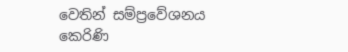වෙතින් සම්ප්‍රවේශනය කෙරිණි